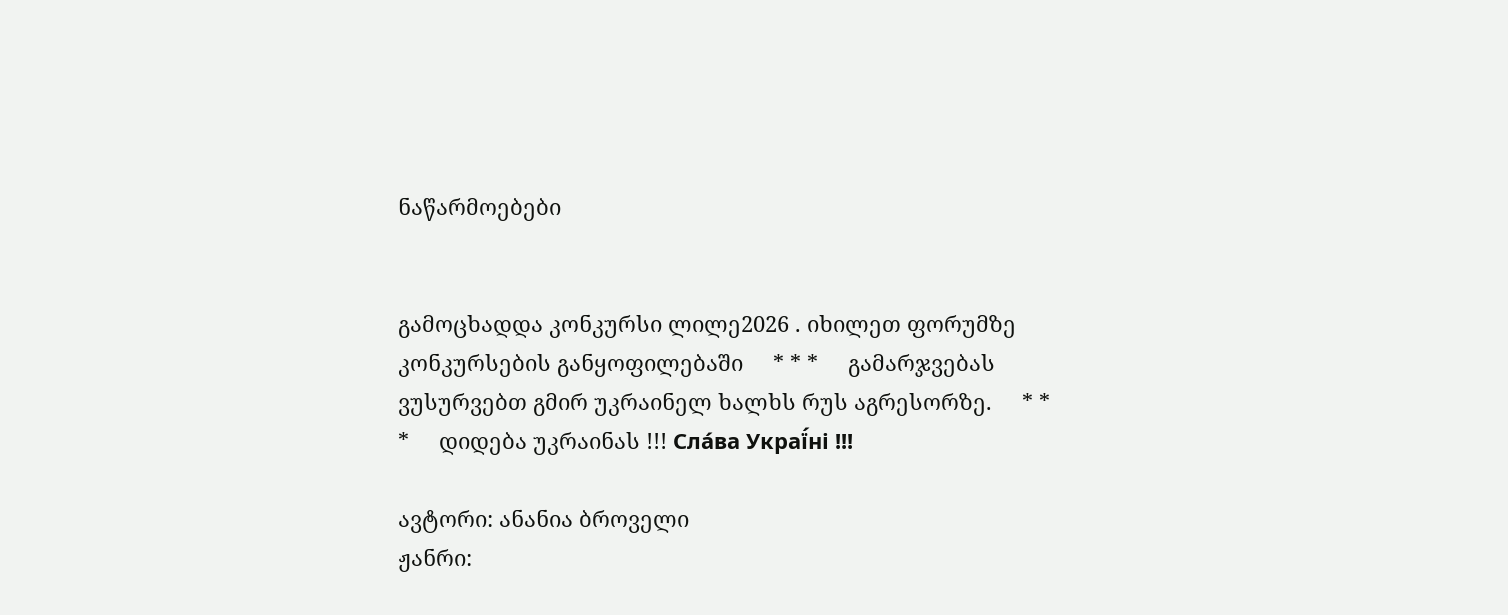ნაწარმოებები


გამოცხადდა კონკურსი ლილე2026 . იხილეთ ფორუმზე კონკურსების განყოფილებაში     * * *     გამარჯვებას ვუსურვებთ გმირ უკრაინელ ხალხს რუს აგრესორზე.     * * *     დიდება უკრაინას !!! Сла́ва Украї́ні !!!

ავტორი: ანანია ბროველი
ჟანრი: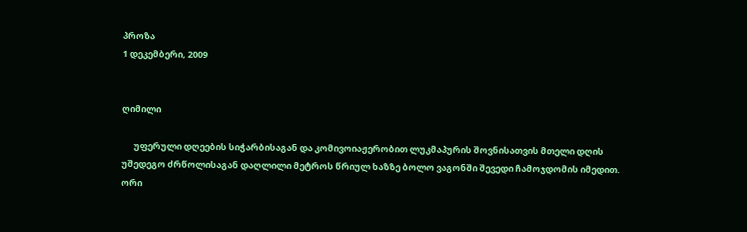პროზა
1 დეკემბერი, 2009


ღიმილი

      უფერული დღეების სიჭარბისაგან და კომივოიაჟერობით ლუკმაპურის შოვნისათვის მთელი დღის უშედეგო ძრწოლისაგან დაღლილი მეტროს წრიულ ხაზზე ბოლო ვაგონში შევედი ჩამოჯდომის იმედით. ორი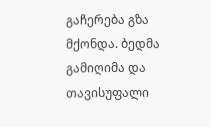გაჩერება გზა მქონდა. ბედმა გამიღიმა და თავისუფალი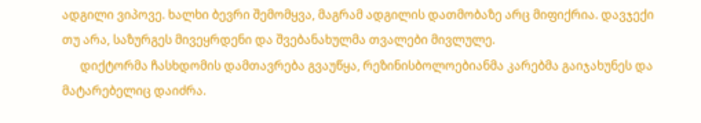ადგილი ვიპოვე. ხალხი ბევრი შემომყვა, მაგრამ ადგილის დათმობაზე არც მიფიქრია. დავჯექი თუ არა, საზურგეს მივეყრდენი და შვებანახულმა თვალები მივლულე.
      დიქტორმა ჩასხდომის დამთავრება გვაუწყა, რეზინისბოლოებიანმა კარებმა გაიჯახუნეს და მატარებელიც დაიძრა.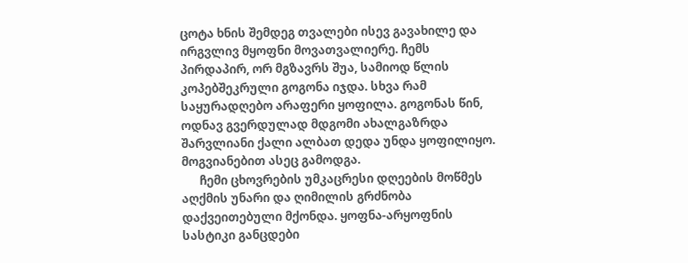ცოტა ხნის შემდეგ თვალები ისევ გავახილე და ირგვლივ მყოფნი მოვათვალიერე. ჩემს პირდაპირ, ორ მგზავრს შუა, სამიოდ წლის კოპებშეკრული გოგონა იჯდა. სხვა რამ საყურადღებო არაფერი ყოფილა. გოგონას წინ, ოდნავ გვერდულად მდგომი ახალგაზრდა შარვლიანი ქალი ალბათ დედა უნდა ყოფილიყო. მოგვიანებით ასეც გამოდგა.
      ჩემი ცხოვრების უმკაცრესი დღეების მოწმეს აღქმის უნარი და ღიმილის გრძნობა დაქვეითებული მქონდა. ყოფნა-არყოფნის სასტიკი განცდები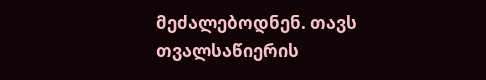მეძალებოდნენ. თავს თვალსაწიერის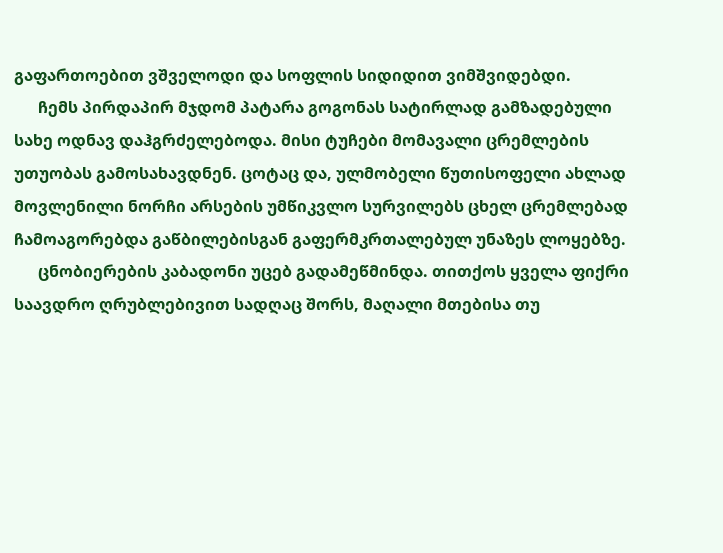გაფართოებით ვშველოდი და სოფლის სიდიდით ვიმშვიდებდი.
      ჩემს პირდაპირ მჯდომ პატარა გოგონას სატირლად გამზადებული სახე ოდნავ დაჰგრძელებოდა. მისი ტუჩები მომავალი ცრემლების უთუობას გამოსახავდნენ. ცოტაც და, ულმობელი წუთისოფელი ახლად მოვლენილი ნორჩი არსების უმწიკვლო სურვილებს ცხელ ცრემლებად ჩამოაგორებდა გაწბილებისგან გაფერმკრთალებულ უნაზეს ლოყებზე.
      ცნობიერების კაბადონი უცებ გადამეწმინდა. თითქოს ყველა ფიქრი საავდრო ღრუბლებივით სადღაც შორს, მაღალი მთებისა თუ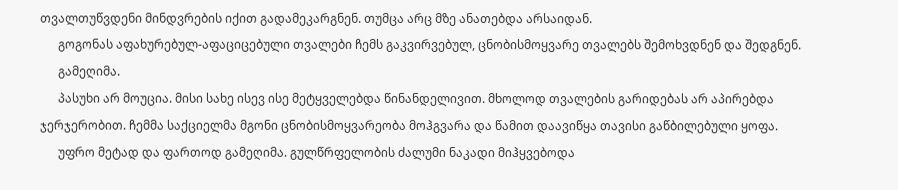თვალთუწვდენი მინდვრების იქით გადამეკარგნენ. თუმცა არც მზე ანათებდა არსაიდან.
      გოგონას აფახურებულ-აფაციცებული თვალები ჩემს გაკვირვებულ, ცნობისმოყვარე თვალებს შემოხვდნენ და შედგნენ.
      გამეღიმა.
      პასუხი არ მოუცია. მისი სახე ისევ ისე მეტყველებდა წინანდელივით. მხოლოდ თვალების გარიდებას არ აპირებდა ჯერჯერობით. ჩემმა საქციელმა მგონი ცნობისმოყვარეობა მოჰგვარა და წამით დაავიწყა თავისი გაწბილებული ყოფა.
      უფრო მეტად და ფართოდ გამეღიმა. გულწრფელობის ძალუმი ნაკადი მიჰყვებოდა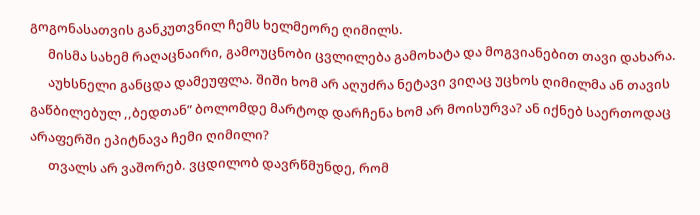გოგონასათვის განკუთვნილ ჩემს ხელმეორე ღიმილს.
      მისმა სახემ რაღაცნაირი, გამოუცნობი ცვლილება გამოხატა და მოგვიანებით თავი დახარა.
      აუხსნელი განცდა დამეუფლა. შიში ხომ არ აღუძრა ნეტავი ვიღაც უცხოს ღიმილმა ან თავის გაწბილებულ ,,ბედთან” ბოლომდე მარტოდ დარჩენა ხომ არ მოისურვა? ან იქნებ საერთოდაც არაფერში ეპიტნავა ჩემი ღიმილი?
      თვალს არ ვაშორებ. ვცდილობ დავრწმუნდე, რომ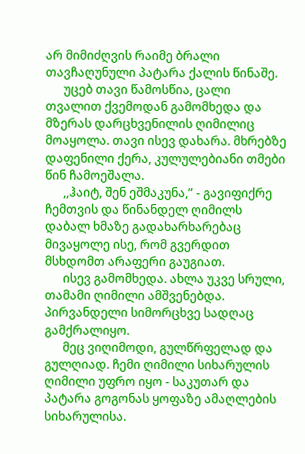არ მიმიძღვის რაიმე ბრალი თავჩაღუნული პატარა ქალის წინაშე.
      უცებ თავი წამოსწია, ცალი თვალით ქვემოდან გამომხედა და მზერას დარცხვენილის ღიმილიც მოაყოლა. თავი ისევ დახარა. მხრებზე დაფენილი ქერა, კულულებიანი თმები წინ ჩამოეშალა.
      ,,ჰაიტ, შენ ეშმაკუნა,” - გავიფიქრე ჩემთვის და წინანდელ ღიმილს დაბალ ხმაზე გადახარხარებაც მივაყოლე ისე, რომ გვერდით მსხდომთ არაფერი გაუგიათ.
      ისევ გამომხედა. ახლა უკვე სრული, თამამი ღიმილი ამშვენებდა. პირვანდელი სიმორცხვე სადღაც გამქრალიყო.
      მეც ვიღიმოდი, გულწრფელად და გულღიად. ჩემი ღიმილი სიხარულის ღიმილი უფრო იყო - საკუთარ და პატარა გოგონას ყოფაზე ამაღლების სიხარულისა.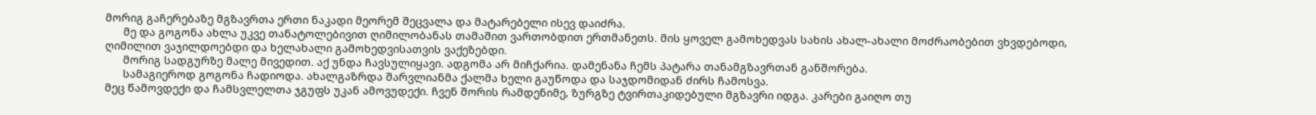მორიგ გაჩერებაზე მგზავრთა ერთი ნაკადი მეორემ შეცვალა და მატარებელი ისევ დაიძრა.
      მე და გოგონა ახლა უკვე თანატოლებივით ღიმილობანას თამაშით ვართობდით ერთმანეთს. მის ყოველ გამოხედვას სახის ახალ-ახალი მოძრაობებით ვხვდებოდი, ღიმილით ვაჯილდოებდი და ხელახალი გამოხედვისათვის ვაქეზებდი.
      მორიგ სადგურზე მალე მივედით. აქ უნდა ჩავსულიყავი. ადგომა არ მიჩქარია. დამენანა ჩემს პატარა თანამგზავრთან განშორება.
      სამაგიეროდ გოგონა ჩადიოდა. ახალგაზრდა შარვლიანმა ქალმა ხელი გაუწოდა და საჯდომიდან ძირს ჩამოსვა.
მეც წამოვდექი და ჩამსვლელთა ჯგუფს უკან ამოვუდექი. ჩვენ შორის რამდენიმე, ზურგზე ტვირთაკიდებული მგზავრი იდგა. კარები გაიღო თუ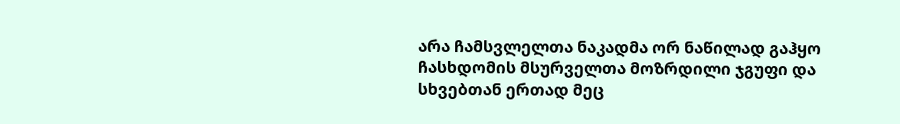არა ჩამსვლელთა ნაკადმა ორ ნაწილად გაჰყო ჩასხდომის მსურველთა მოზრდილი ჯგუფი და სხვებთან ერთად მეც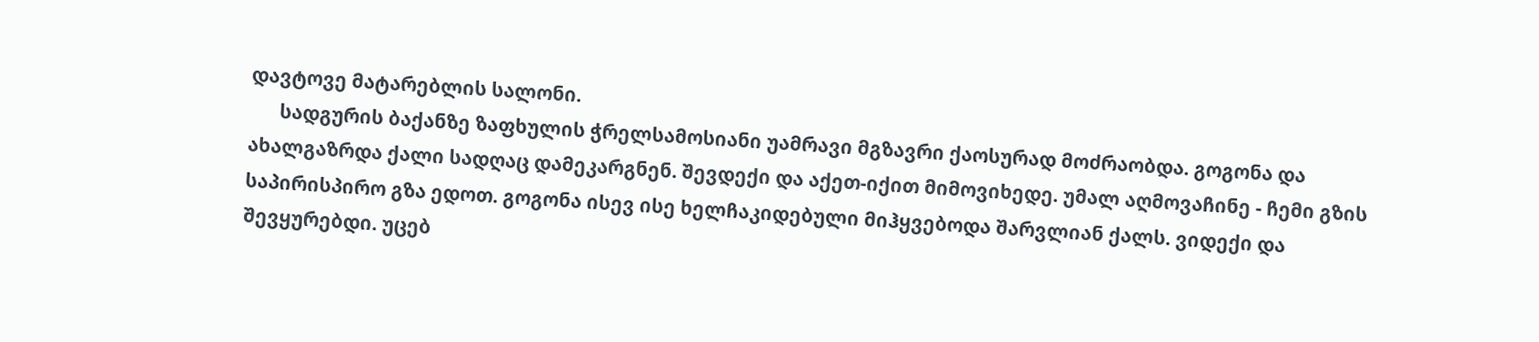დავტოვე მატარებლის სალონი.
      სადგურის ბაქანზე ზაფხულის ჭრელსამოსიანი უამრავი მგზავრი ქაოსურად მოძრაობდა. გოგონა და ახალგაზრდა ქალი სადღაც დამეკარგნენ. შევდექი და აქეთ-იქით მიმოვიხედე. უმალ აღმოვაჩინე - ჩემი გზის საპირისპირო გზა ედოთ. გოგონა ისევ ისე ხელჩაკიდებული მიჰყვებოდა შარვლიან ქალს. ვიდექი და შევყურებდი. უცებ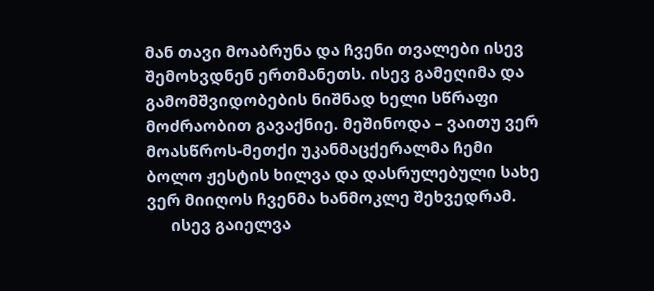მან თავი მოაბრუნა და ჩვენი თვალები ისევ შემოხვდნენ ერთმანეთს. ისევ გამეღიმა და გამომშვიდობების ნიშნად ხელი სწრაფი მოძრაობით გავაქნიე. მეშინოდა – ვაითუ ვერ მოასწროს-მეთქი უკანმაცქერალმა ჩემი ბოლო ჟესტის ხილვა და დასრულებული სახე ვერ მიიღოს ჩვენმა ხანმოკლე შეხვედრამ.
      ისევ გაიელვა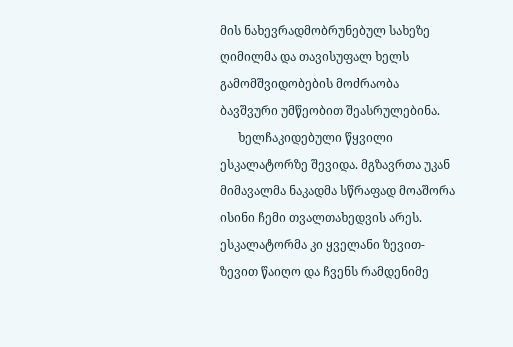მის ნახევრადმობრუნებულ სახეზე ღიმილმა და თავისუფალ ხელს გამომშვიდობების მოძრაობა ბავშვური უმწეობით შეასრულებინა.
      ხელჩაკიდებული წყვილი ესკალატორზე შევიდა. მგზავრთა უკან მიმავალმა ნაკადმა სწრაფად მოაშორა ისინი ჩემი თვალთახედვის არეს. ესკალატორმა კი ყველანი ზევით-ზევით წაიღო და ჩვენს რამდენიმე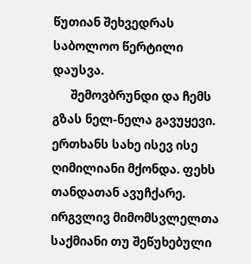წუთიან შეხვედრას საბოლოო წერტილი დაუსვა.
      შემოვბრუნდი და ჩემს გზას ნელ-ნელა გავუყევი. ერთხანს სახე ისევ ისე ღიმილიანი მქონდა. ფეხს თანდათან ავუჩქარე. ირგვლივ მიმომსვლელთა საქმიანი თუ შეწუხებული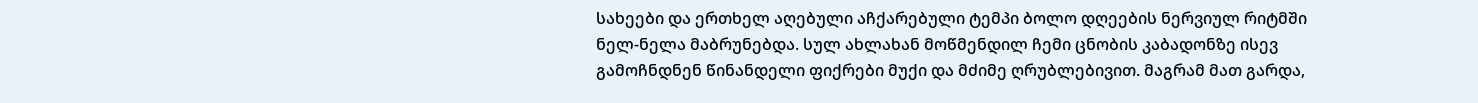სახეები და ერთხელ აღებული აჩქარებული ტემპი ბოლო დღეების ნერვიულ რიტმში ნელ-ნელა მაბრუნებდა. სულ ახლახან მოწმენდილ ჩემი ცნობის კაბადონზე ისევ გამოჩნდნენ წინანდელი ფიქრები მუქი და მძიმე ღრუბლებივით. მაგრამ მათ გარდა,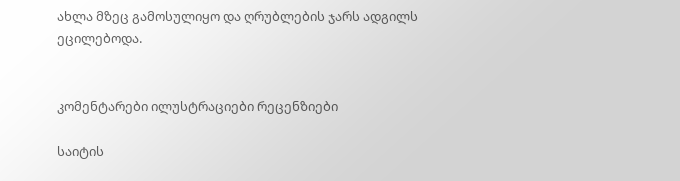ახლა მზეც გამოსულიყო და ღრუბლების ჯარს ადგილს ეცილებოდა.


კომენტარები ილუსტრაციები რეცენზიები

საიტის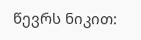წევრს ნიკით: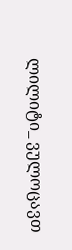ლილიტი_ ვულოცავთ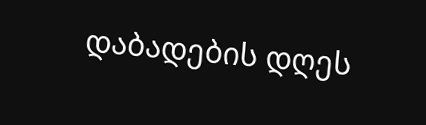დაბადების დღეს